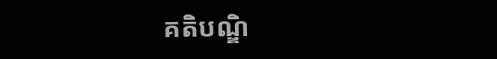គតិបណ្ឌិ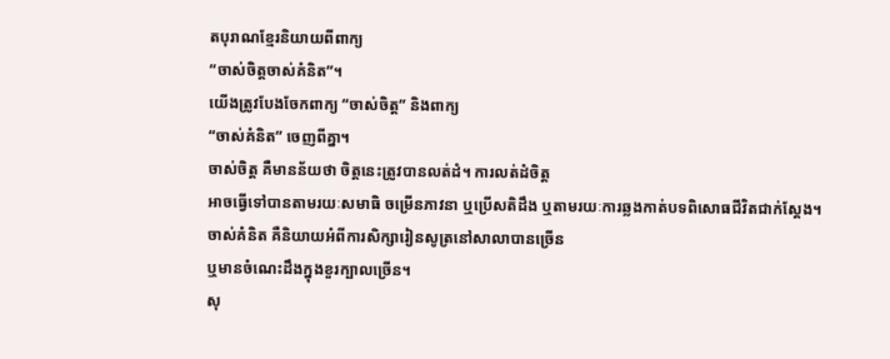តបុរាណខ្មែរនិយាយពីពាក្យ
“ចាស់ចិត្តចាស់គំនិត”។
យើងត្រូវបែងចែកពាក្យ “ចាស់ចិត្ត” និងពាក្យ
“ចាស់គំនិត” ចេញពីគ្នា។
ចាស់ចិត្ត គឺមានន័យថា ចិត្តនេះត្រូវបានលត់ដំ។ ការលត់ដំចិត្ត
អាចធ្វើទៅបានតាមរយៈសមាធិ ចម្រើនភាវនា ឬប្រើសតិដឹង ឬតាមរយៈការឆ្លងកាត់បទពិសោធជីវិតជាក់ស្តែង។
ចាស់គំនិត គឺនិយាយអំពីការសិក្សារៀនសូត្រនៅសាលាបានច្រើន
ឬមានចំណេះដឹងក្នុងខួរក្បាលច្រើន។
សុ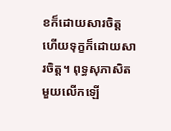ខក៏ដោយសារចិត្ត
ហើយទុក្ខក៏ដោយសារចិត្ត។ ពុទ្ធសុភាសិតមួយលើកឡើ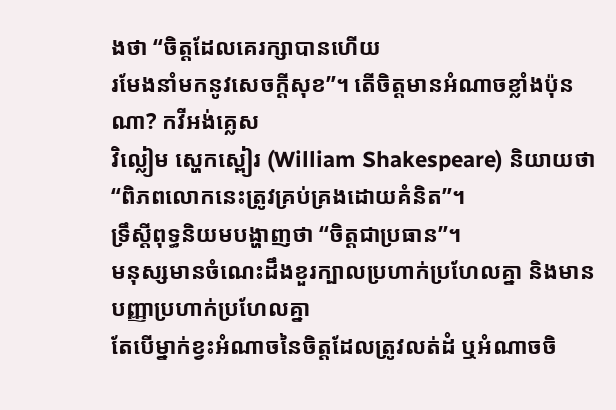ងថា “ចិត្តដែលគេរក្សាបានហើយ
រមែងនាំមកនូវសេចក្តីសុខ”។ តើចិត្តមានអំណាចខ្លាំងប៉ុនណា? កវីអង់គ្លេស
វិល្លៀម ស្ហេកស្ពៀរ (William Shakespeare) និយាយថា “ពិភពលោកនេះត្រូវគ្រប់គ្រងដោយគំនិត”។
ទ្រឹស្តីពុទ្ធនិយមបង្ហាញថា “ចិត្តជាប្រធាន”។
មនុស្សមានចំណេះដឹងខួរក្បាលប្រហាក់ប្រហែលគ្នា និងមានបញ្ញាប្រហាក់ប្រហែលគ្នា
តែបើម្នាក់ខ្វះអំណាចនៃចិត្តដែលត្រូវលត់ដំ ឬអំណាចចិ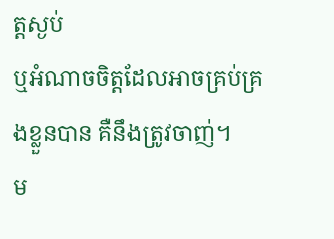ត្តស្ងប់
ឬអំណាចចិត្តដែលអាចគ្រប់គ្រងខ្លួនបាន គឺនឹងត្រូវចាញ់។
ម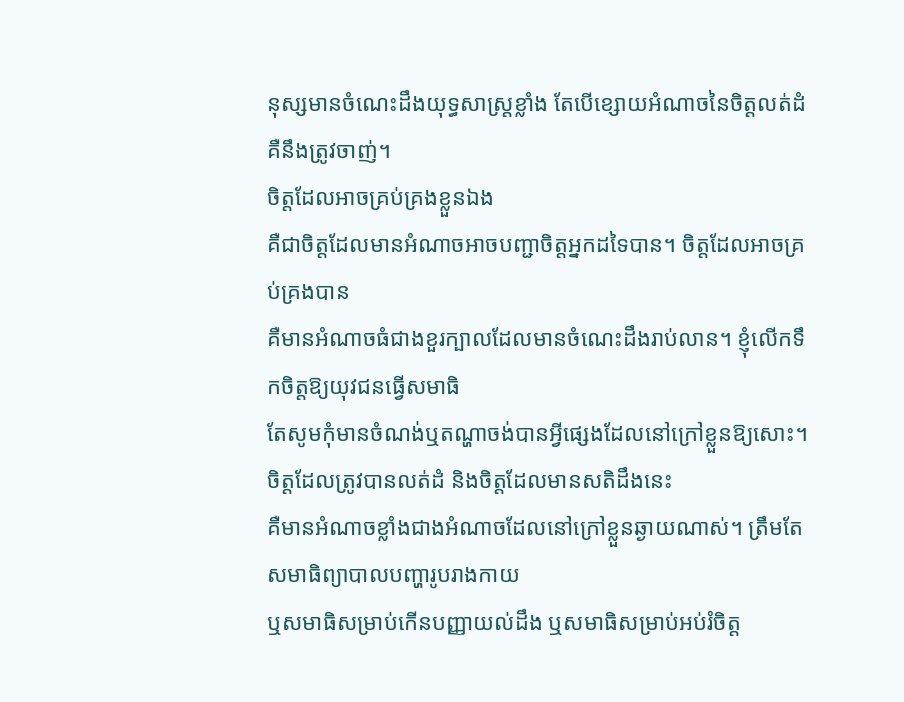នុស្សមានចំណេះដឹងយុទ្ធសាស្រ្តខ្លាំង តែបើខ្សោយអំណាចនៃចិត្តលត់ដំ គឺនឹងត្រូវចាញ់។
ចិត្តដែលអាចគ្រប់គ្រងខ្លួនឯង
គឺជាចិត្តដែលមានអំណាចអាចបញ្ជាចិត្តអ្នកដទៃបាន។ ចិត្តដែលអាចគ្រប់គ្រងបាន
គឺមានអំណាចធំជាងខួរក្បាលដែលមានចំណេះដឹងរាប់លាន។ ខ្ញុំលើកទឹកចិត្តឱ្យយុវជនធ្វើសមាធិ
តែសូមកុំមានចំណង់ឬតណ្ហាចង់បានអ្វីផ្សេងដែលនៅក្រៅខ្លួនឱ្យសោះ។
ចិត្តដែលត្រូវបានលត់ដំ និងចិត្តដែលមានសតិដឹងនេះ
គឺមានអំណាចខ្លាំងជាងអំណាចដែលនៅក្រៅខ្លួនឆ្ងាយណាស់។ ត្រឹមតែសមាធិព្យាបាលបញ្ហារូបរាងកាយ
ឬសមាធិសម្រាប់កើនបញ្ញាយល់ដឹង ឬសមាធិសម្រាប់អប់រំចិត្ត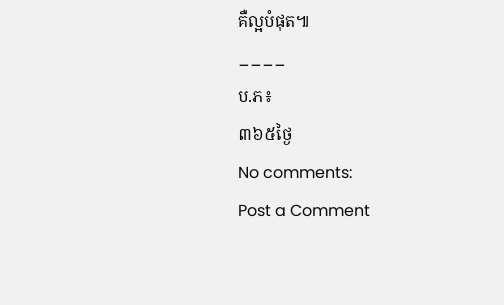គឺល្អបំផុត៕
____
ប.ភ៖
៣៦៥ថ្ងៃ
No comments:
Post a Comment